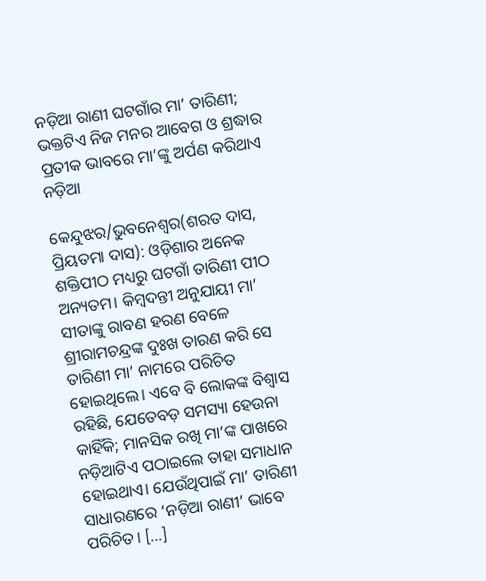ନଡ଼ିଆ ରାଣୀ ଘଟଗାଁର ମା’ ତାରିଣୀ; ଭକ୍ତଟିଏ ନିଜ ମନର ଆବେଗ ଓ ଶ୍ରଦ୍ଧାର ପ୍ରତୀକ ଭାବରେ ମା’ଙ୍କୁ ଅର୍ପଣ କରିଥାଏ ନଡ଼ିଆ

କେନ୍ଦୁଝର/ଭୁବନେଶ୍ବର(ଶରତ ଦାସ, ପ୍ରିୟତମା ଦାସ): ଓଡ଼ିଶାର ଅନେକ ଶକ୍ତିପୀଠ ମଧ୍ୟରୁ ଘଟଗାଁ ତାରିଣୀ ପୀଠ ଅନ୍ୟତମ। କିମ୍ବଦନ୍ତୀ ଅନୁଯାୟୀ ମା’ ସୀତାଙ୍କୁ ରାବଣ ହରଣ ବେଳେ ଶ୍ରୀରାମଚନ୍ଦ୍ରଙ୍କ ଦୁଃଖ ତାରଣ କରି ସେ ତାରିଣୀ ମା’ ନାମରେ ପରିଚିତ ହୋଇଥିଲେ। ଏବେ ବି ଲୋକଙ୍କ ବିଶ୍ବାସ ରହିଛି, ଯେତେବଡ଼ ସମସ୍ୟା ହେଉନା କାହିଁକି; ମାନସିକ ରଖି ମା’ଙ୍କ ପାଖରେ ନଡ଼ିଆଟିଏ ପଠାଇଲେ ତାହା ସମାଧାନ ହୋଇଥାଏ। ଯେଉଁଥିପାଇଁ ମା’ ତାରିଣୀ ସାଧାରଣରେ ‘ନଡ଼ିଆ ରାଣୀ’ ଭାବେ ପରିଚିତ। […]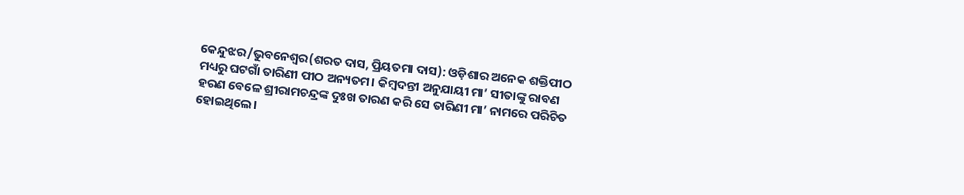କେନ୍ଦୁଝର/ଭୁବନେଶ୍ବର(ଶରତ ଦାସ, ପ୍ରିୟତମା ଦାସ): ଓଡ଼ିଶାର ଅନେକ ଶକ୍ତିପୀଠ ମଧ୍ୟରୁ ଘଟଗାଁ ତାରିଣୀ ପୀଠ ଅନ୍ୟତମ। କିମ୍ବଦନ୍ତୀ ଅନୁଯାୟୀ ମା’ ସୀତାଙ୍କୁ ରାବଣ ହରଣ ବେଳେ ଶ୍ରୀରାମଚନ୍ଦ୍ରଙ୍କ ଦୁଃଖ ତାରଣ କରି ସେ ତାରିଣୀ ମା’ ନାମରେ ପରିଚିତ ହୋଇଥିଲେ।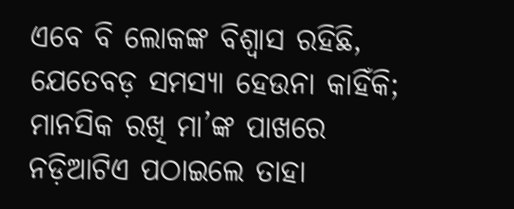ଏବେ ବି ଲୋକଙ୍କ ବିଶ୍ବାସ ରହିଛି, ଯେତେବଡ଼ ସମସ୍ୟା ହେଉନା କାହିଁକି; ମାନସିକ ରଖି ମା’ଙ୍କ ପାଖରେ ନଡ଼ିଆଟିଏ ପଠାଇଲେ ତାହା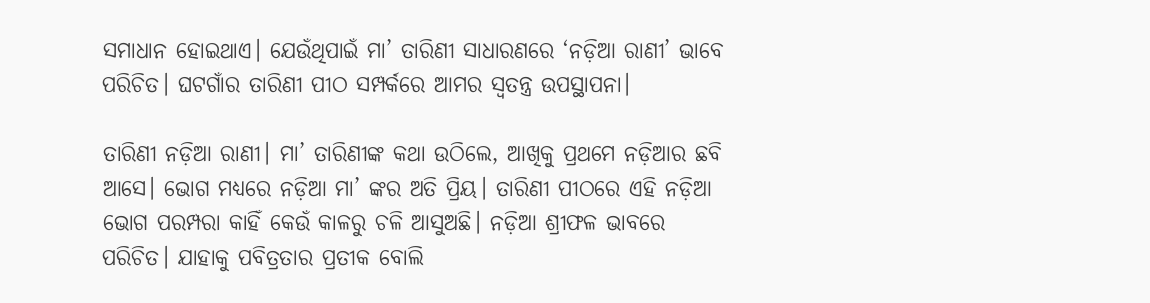ସମାଧାନ ହୋଇଥାଏ। ଯେଉଁଥିପାଇଁ ମା’ ତାରିଣୀ ସାଧାରଣରେ ‘ନଡ଼ିଆ ରାଣୀ’ ଭାବେ ପରିଚିତ। ଘଟଗାଁର ତାରିଣୀ ପୀଠ ସମ୍ପର୍କରେ ଆମର ସ୍ବତନ୍ତ୍ର ଉପସ୍ଥାପନା।

ତାରିଣୀ ନଡ଼ିଆ ରାଣୀ। ମା’ ତାରିଣୀଙ୍କ କଥା ଉଠିଲେ, ଆଖିକୁ ପ୍ରଥମେ ନଡ଼ିଆର ଛବି ଆସେ। ଭୋଗ ମଧ୍ୟରେ ନଡ଼ିଆ ମା’ ଙ୍କର ଅତି ପ୍ରିୟ। ତାରିଣୀ ପୀଠରେ ଏହି ନଡ଼ିଆ ଭୋଗ ପରମ୍ପରା କାହିଁ କେଉଁ କାଳରୁ ଚଳି ଆସୁଅଛି। ନଡ଼ିଆ ଶ୍ରୀଫଳ ଭାବରେ ପରିଚିତ। ଯାହାକୁ ପବିତ୍ରତାର ପ୍ରତୀକ ବୋଲି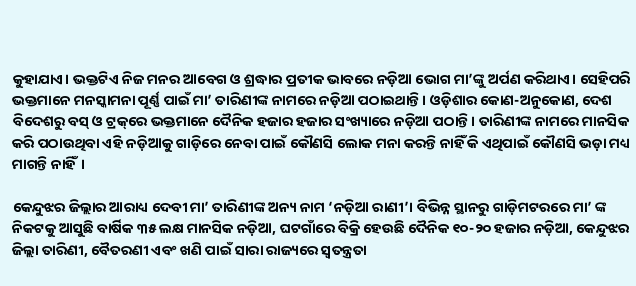କୁହାଯାଏ। ଭକ୍ତଟିଏ ନିଜ ମନର ଆବେଗ ଓ ଶ୍ରଦ୍ଧାର ପ୍ରତୀକ ଭାବରେ ନଡ଼ିଆ ଭୋଗ ମା’ଙ୍କୁ ଅର୍ପଣ କରିଥାଏ। ସେହିପରି ଭକ୍ତମାନେ ମନସ୍କାମନା ପୂର୍ଣ୍ଣ ପାଇଁ ମା’ ତାରିଣୀଙ୍କ ନାମରେ ନଡ଼ିଆ ପଠାଇଥାନ୍ତି। ଓଡ଼ିଶାର କୋଣ-ଅନୁକୋଣ, ଦେଶ ବିଦେଶରୁ ବସ୍ ଓ ଟ୍ରକ୍‌ରେ ଭକ୍ତମାନେ ଦୈନିକ ହଜାର ହଜାର ସଂଖ୍ୟାରେ ନଡ଼ିଆ ପଠାନ୍ତି। ତାରିଣୀଙ୍କ ନାମରେ ମାନସିକ କରି ପଠାଉଥିବା ଏହି ନଡ଼ିଆକୁ ଗାଡ଼ିରେ ନେବା ପାଇଁ କୌଣସି ଲୋକ ମନା କରନ୍ତି ନାହିଁ କି ଏଥିପାଇଁ କୌଣସି ଭଡ଼ା ମଧ୍ୟ ମାଗନ୍ତି ନାହିଁ।

କେନ୍ଦୁଝର ଜିଲ୍ଲାର ଆରାଧ୍ୟ ଦେବୀ ମା’ ତାରିଣୀଙ୍କ ଅନ୍ୟ ନାମ ‘ନଡ଼ିଆ ରାଣୀ’। ବିଭିନ୍ନ ସ୍ଥାନରୁ ଗାଡ଼ିମଟରରେ ମା’ ଙ୍କ ନିକଟକୁ ଆସୁଛି ବାର୍ଷିକ ୩୫ ଲକ୍ଷ ମାନସିକ ନଡ଼ିଆ, ଘଟଗାଁରେ ବିକ୍ରି ହେଉଛି ଦୈନିକ ୧୦-୨୦ ହଜାର ନଡ଼ିଆ, କେନ୍ଦୁଝର ଜିଲ୍ଲା ତାରିଣୀ, ବୈତରଣୀ ଏବଂ ଖଣି ପାଇଁ ସାରା ରାଜ୍ୟରେ ସ୍ୱତନ୍ତ୍ରତା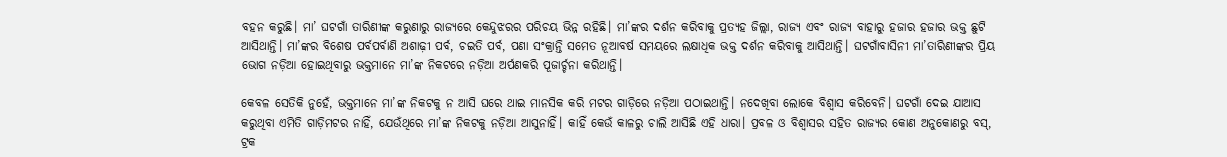ବହନ କରୁଛି। ମା’ ଘଟଗାଁ ତାରିଣୀଙ୍କ କରୁଣାରୁ ରାଜ୍ୟରେ କେନ୍ଦୁଝରର ପରିଚୟ ଭିନ୍ନ ରହିଛି। ମା’ଙ୍କର ଦର୍ଶନ କରିବାକୁ ପ୍ରତ୍ୟହ ଜିଲ୍ଲା, ରାଜ୍ୟ ଏବଂ ରାଜ୍ୟ ବାହାରୁ ହଜାର ହଜାର ଭକ୍ତ ଛୁଟି ଆସିଥାନ୍ତି। ମା’ଙ୍କର ବିଶେଷ ପର୍ବପର୍ବାଣି ଅଶାଢ଼ୀ ପର୍ବ, ଚଇତି ପର୍ବ, ପଣା ସଂକ୍ରାନ୍ତି ସମେତ ନୂଆବର୍ଷ ସମୟରେ ଲକ୍ଷାଧିକ ଭକ୍ତ ଦର୍ଶନ କରିବାକୁ ଆସିଥାନ୍ତି। ଘଟଗାଁବାସିନୀ ମା’ତାରିଣୀଙ୍କର ପ୍ରିୟ ଭୋଗ ନଡ଼ିଆ ହୋଇଥିବାରୁ ଭକ୍ତମାନେ ମା’ଙ୍କ ନିକଟରେ ନଡ଼ିଆ ଅର୍ପଣକରି ପୂଜାର୍ଚ୍ଚନା କରିଥାନ୍ତି।

କେବଳ ସେତିକି ନୁହେଁ, ଭକ୍ତମାନେ ମା’ଙ୍କ ନିକଟକୁ ନ ଆସି ଘରେ ଥାଇ ମାନସିକ କରି ମଟର ଗାଡ଼ିରେ ନଡ଼ିଆ ପଠାଇଥାନ୍ତି। ନଦେଖିବା ଲୋକେ ବିଶ୍ୱାସ କରିବେନି। ଘଟଗାଁ ଦେଇ ଯାଆସ କରୁଥିବା ଏମିତି ଗାଡ଼ିମଟର ନାହିଁ, ଯେଉଁଥିରେ ମା’ଙ୍କ ନିକଟକୁ ନଡ଼ିଆ ଆସୁନାହିଁ। କାହିଁ କେଉଁ କାଳରୁ ଚାଲି ଆସିଛି ଏହି ଧାରା। ପ୍ରବଳ ଓ ବିଶ୍ୱାସର ସହିତ ରାଜ୍ୟର କୋଣ ଅନୁକୋଣରୁ ବସ୍, ଟ୍ରକ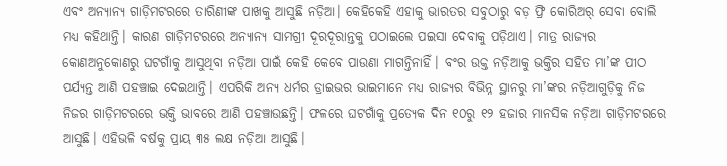ଏବଂ ଅନ୍ୟାନ୍ୟ ଗାଡ଼ିମଟରରେ ତାରିଣୀଙ୍କ ପାଖକୁ ଆସୁଛି ନଡ଼ିଆ। କେହିକେହି ଏହାକୁ ଭାରତର ସବୁଠାରୁ ବଡ଼ ଫ୍ରି କୋରିଅର୍ ସେବା ବୋଲି ମଧ୍ୟ କହିଥାନ୍ତି। କାରଣ ଗାଡ଼ିମଟରରେ ଅନ୍ୟାନ୍ୟ ସାମଗ୍ରୀ ଦୂରଦୂରାନ୍ତକୁ ପଠାଇଲେ ପଇସା ଦେବାକୁ ପଡ଼ିଥାଏ। ମାତ୍ର ରାଜ୍ୟର କୋଣଅନୁକୋଣରୁ ଘଟଗାଁକୁ ଆସୁଥିବା ନଡ଼ିଆ ପାଇଁ କେହି କେବେ ପାଉଣା ମାଗନ୍ତିନାହିଁ। ବଂର ଉକ୍ତ ନଡ଼ିଆକୁ ଭକ୍ତିର ସହିତ ମା’ଙ୍କ ପୀଠ ପର୍ଯ୍ୟନ୍ତ ଆଣି ପହଞ୍ଚାଇ ଦେଇଥାନ୍ତି। ଏପରିକି ଅନ୍ୟ ଧର୍ମର ଡ୍ରାଇଭର ଭାଇମାନେ ମଧ୍ୟ ରାଜ୍ୟର ବିଭିନ୍ନ ସ୍ଥାନରୁ ମା’ଙ୍କର ନଡ଼ିଆଗୁଡ଼ିକୁ ନିଜ ନିଜର ଗାଡ଼ିମଟରରେ ଭକ୍ତି ଭାବରେ ଆଣି ପହଞ୍ଚାଉଛନ୍ତି। ଫଳରେ ଘଟଗାଁକୁ ପ୍ରତ୍ୟେକ ଦିନ ୧୦ରୁ ୧୨ ହଜାର ମାନସିକ ନଡ଼ିଆ ଗାଡ଼ିମଟରରେ ଆସୁଛି। ଏହିଭଳି ବର୍ଷକୁ ପ୍ରାୟ ୩୫ ଲକ୍ଷ ନଡ଼ିଆ ଆସୁଛି।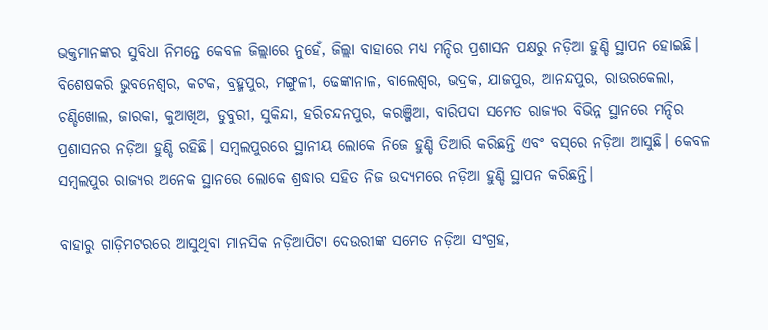ଭକ୍ତମାନଙ୍କର ସୁବିଧା ନିମନ୍ତେ କେବଳ ଜିଲ୍ଲାରେ ନୁହେଁ, ଜିଲ୍ଲା ବାହାରେ ମଧ୍ୟ ମନ୍ଦିର ପ୍ରଶାସନ ପକ୍ଷରୁ ନଡ଼ିଆ ହୁଣ୍ଡି ସ୍ଥାପନ ହୋଇଛି। ବିଶେଷକରି ଭୁବନେଶ୍ୱର, କଟକ, ବ୍ରହ୍ମପୁର, ମଙ୍ଗୁଳୀ, ଢେଙ୍କାନାଳ, ବାଲେଶ୍ୱର, ଭଦ୍ରକ, ଯାଜପୁର, ଆନନ୍ଦପୁର, ରାଉରକେଲା, ଚଣ୍ଡିଖୋଲ, ଜାରକା, କୁଆଖିଅ, ଡୁବୁରୀ, ସୁକିନ୍ଦା, ହରିଚନ୍ଦନପୁର, କରଞ୍ଜିଆ, ବାରିପଦା ସମେତ ରାଜ୍ୟର ବିଭିନ୍ନ ସ୍ଥାନରେ ମନ୍ଦିର ପ୍ରଶାସନର ନଡ଼ିଆ ହୁଣ୍ଡି ରହିଛି। ସମ୍ବଲପୁରରେ ସ୍ଥାନୀୟ ଲୋକେ ନିଜେ ହୁଣ୍ଡି ତିଆରି କରିଛନ୍ତି ଏବଂ ବସ୍‌ରେ ନଡ଼ିଆ ଆସୁଛି। କେବଳ ସମ୍ବଲପୁର ରାଜ୍ୟର ଅନେକ ସ୍ଥାନରେ ଲୋକେ ଶ୍ରଦ୍ଧାର ସହିତ ନିଜ ଉଦ୍ୟମରେ ନଡ଼ିଆ ହୁଣ୍ଡି ସ୍ଥାପନ କରିଛନ୍ତି।

ବାହାରୁ ଗାଡ଼ିମଟରରେ ଆସୁଥିବା ମାନସିକ ନଡ଼ିଆପିଟା ଦେଉରୀଙ୍କ ସମେତ ନଡ଼ିଆ ସଂଗ୍ରହ,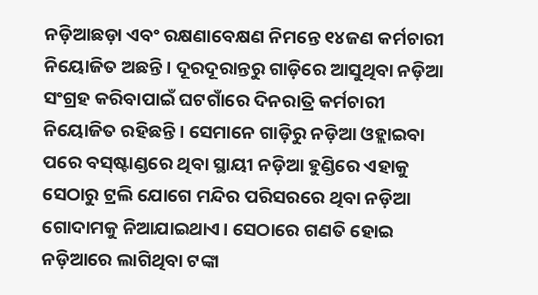ନଡ଼ିଆଛଡ଼ା ଏବଂ ରକ୍ଷଣାବେକ୍ଷଣ ନିମନ୍ତେ ୧୪ଜଣ କର୍ମଚାରୀ ନିୟୋଜିତ ଅଛନ୍ତି। ଦୂରଦୂରାନ୍ତରୁ ଗାଡ଼ିରେ ଆସୁଥିବା ନଡ଼ିଆ ସଂଗ୍ରହ କରିବାପାଇଁ ଘଟଗାଁରେ ଦିନରାତ୍ରି କର୍ମଚାରୀ ନିୟୋଜିତ ରହିଛନ୍ତି। ସେମାନେ ଗାଡ଼ିରୁ ନଡ଼ିଆ ଓହ୍ଲାଇବା ପରେ ବସ୍‌ଷ୍ଟାଣ୍ଡରେ ଥିବା ସ୍ଥାୟୀ ନଡ଼ିଆ ହୁଣ୍ଡିରେ ଏହାକୁ ସେଠାରୁ ଟ୍ରଲି ଯୋଗେ ମନ୍ଦିର ପରିସରରେ ଥିବା ନଡ଼ିଆ ଗୋଦାମକୁ ନିଆଯାଇଥାଏ। ସେଠାରେ ଗଣତି ହୋଇ ନଡ଼ିଆରେ ଲାଗିଥିବା ଟଙ୍କା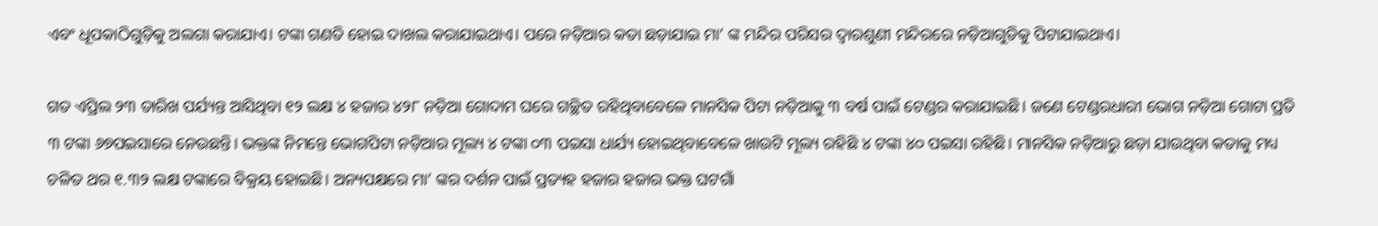ଏବଂ ଧୂପକାଠିଗୁଡ଼ିକୁ ଅଲଗା କରାଯାଏ। ଟଙ୍କା ଗଣତି ହୋଇ ଦାଖଲ କରାଯାଇଥାଏ। ପରେ ନଡ଼ିଆର କତା ଛଡ଼ାଯାଇ ମା’ ଙ୍କ ମନ୍ଦିର ପରିସର ଦ୍ୱାରଶୁଣୀ ମନ୍ଦିରରେ ନଡ଼ିଆଗୁଡିକୁ ପିଟାଯାଇଥାଏ।

ଗତ ଏପ୍ରିଲ ୨୩ ତାରିଖ ପର୍ଯ୍ୟନ୍ତ ଆସିଥିବା ୧୨ ଲକ୍ଷ ୪ ହଜାର ୪୨୮ ନଡ଼ିଆ ଗୋଦାମ ଘରେ ଗଚ୍ଛିତ ରହିଥିବାବେଳେ ମାନସିକ ପିଟା ନଡ଼ିଆକୁ ୩ ବର୍ଷ ପାଇଁ ଟେଣ୍ଡର କରାଯାଇଛି। ଜଣେ ଟେଣ୍ଡରଧାରୀ ଭୋଗ ନଡ଼ିଆ ଗୋଟା ପ୍ରତି ୩ ଟଙ୍କା ୬୭ପଇସାରେ ନେଉଛନ୍ତି। ଭକ୍ତଙ୍କ ନିମନ୍ତେ ଭୋଗପିଟା ନଡ଼ିଆର ମୂଲ୍ୟ ୪ ଟଙ୍କା ୦୩ ପଇସା ଧାର୍ଯ୍ୟ ହୋଇଥିବାବେଳେ ଖାଉଟି ମୂଲ୍ୟ ରହିଛି ୪ ଟଙ୍କା ୪୦ ପଇସା ରହିଛି। ମାନସିକ ନଡ଼ିଆରୁ ଛଡ଼ା ଯାଉଥିବା କତାକୁ ମଧ୍ୟ ଚଳିତ ଥର ୧.୩୨ ଲକ୍ଷ ଟଙ୍କାରେ ବିକ୍ରୟ ହୋଇଛି। ଅନ୍ୟପକ୍ଷରେ ମା’ ଙ୍କର ଦର୍ଶନ ପାଇଁ ପ୍ରତ୍ୟହ ହଜାର ହଜାର ଭକ୍ତ ଘଟଗାଁ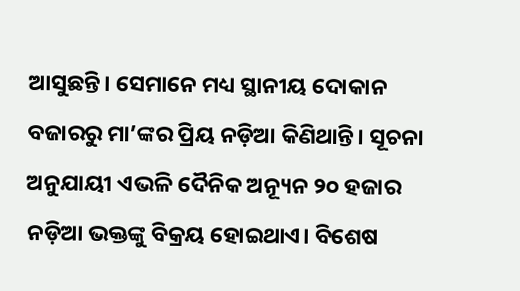ଆସୁଛନ୍ତି। ସେମାନେ ମଧ୍ୟ ସ୍ଥାନୀୟ ଦୋକାନ ବଜାରରୁ ମା’ଙ୍କର ପ୍ରିୟ ନଡ଼ିଆ କିଣିଥାନ୍ତି। ସୂଚନା ଅନୁଯାୟୀ ଏଭଳି ଦୈନିକ ଅନ୍ୟୂନ ୨୦ ହଜାର ନଡ଼ିଆ ଭକ୍ତଙ୍କୁ ବିକ୍ରୟ ହୋଇଥାଏ। ବିଶେଷ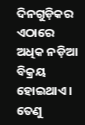ଦିନଗୁଡ଼ିକର ଏଠାରେ ଅଧିକ ନଡ଼ିଆ ବିକ୍ରୟ ହୋଇଥାଏ। ତେଣୁ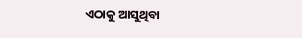ଏଠାକୁ ଆସୁଥିବା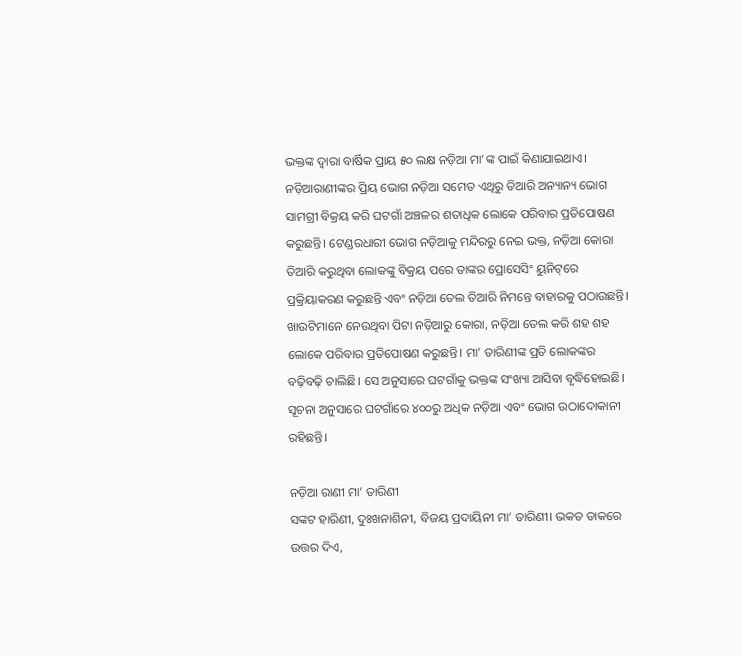ଭକ୍ତଙ୍କ ଦ୍ୱାରା ବାର୍ଷିକ ପ୍ରାୟ ୫୦ ଲକ୍ଷ ନଡ଼ିଆ ମା’ଙ୍କ ପାଇଁ କିଣାଯାଇଥାଏ। ନଡ଼ିଆରାଣୀଙ୍କର ପ୍ରିୟ ଭୋଗ ନଡ଼ିଆ ସମେତ ଏଥିରୁ ତିଆରି ଅନ୍ୟାନ୍ୟ ଭୋଗ ସାମଗ୍ରୀ ବିକ୍ରୟ କରି ଘଟଗାଁ ଅଞ୍ଚଳର ଶତାଧିକ ଲୋକେ ପରିବାର ପ୍ରତିପୋଷଣ କରୁଛନ୍ତି। ଟେଣ୍ଡରଧାରୀ ଭୋଗ ନଡ଼ିଆକୁ ମନ୍ଦିରରୁ ନେଇ ଭକ୍ତ, ନଡ଼ିଆ କୋରା ତିଆରି କରୁଥିବା ଲୋକଙ୍କୁ ବିକ୍ରୟ ପରେ ତାଙ୍କର ପ୍ରୋସେସିଂ ୟୁନିଟ୍‌ରେ ପ୍ରକ୍ରିୟାକରଣ କରୁଛନ୍ତି ଏବଂ ନଡ଼ିଆ ତେଲ ତିଆରି ନିମନ୍ତେ ବାହାରକୁ ପଠାଉଛନ୍ତି। ଖାଉଟିମାନେ ନେଉଥିବା ପିଟା ନଡ଼ିଆରୁ କୋରା, ନଡ଼ିଆ ତେଲ କରି ଶହ ଶହ ଲୋକେ ପରିବାର ପ୍ରତିପୋଷଣ କରୁଛନ୍ତି। ମା’ ତାରିଣୀଙ୍କ ପ୍ରତି ଲୋକଙ୍କର ବଢ଼ିବଢ଼ି ଚାଲିଛି। ସେ ଅନୁସାରେ ଘଟଗାଁକୁ ଭକ୍ତଙ୍କ ସଂଖ୍ୟା ଆସିବା ବୃଦ୍ଧିହୋଇଛି। ସୂଚନା ଅନୁସାରେ ଘଟଗାଁରେ ୪୦୦ରୁ ଅଧିକ ନଡ଼ିଆ ଏବଂ ଭୋଗ ଉଠାଦୋକାନୀ ରହିଛନ୍ତି।

ନଡ଼ିଆ ରାଣୀ ମା’ ତାରିଣୀ
ସଙ୍କଟ ହାରିଣୀ, ଦୁଃଖନାଶିନୀ, ବିଜୟ ପ୍ରଦାୟିନୀ ମା’ ତାରିଣୀ। ଭକତ ଡାକରେ ଉତ୍ତର ଦିଏ,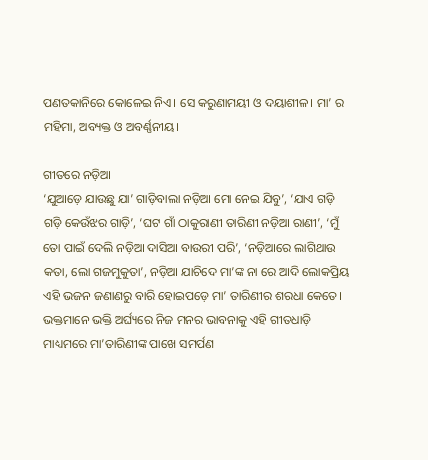ପଣତକାନିରେ କୋଳେଇ ନିଏ। ସେ କରୁଣାମୟୀ ଓ ଦୟାଶୀଳ। ମା’ ର ମହିମା, ଅବ୍ୟକ୍ତ ଓ ଅବର୍ଣ୍ଣନୀୟ।

ଗୀତରେ ନଡ଼ିଆ
‘ଯୁଆଡ଼େ ଯାଉଛୁ ଯା’ ଗାଡ଼ିବାଲା ନଡ଼ିଆ ମୋ ନେଇ ଯିବୁ’, ‘ଯାଏ ଗଡ଼ି ଗଡ଼ି କେଉଁଝର ଗାଡ଼ି’, ‘ଘଟ ଗାଁ ଠାକୁରାଣୀ ତାରିଣୀ ନଡ଼ିଆ ରାଣୀ’, ‘ମୁଁ ତୋ ପାଇଁ ଦେଲି ନଡ଼ିଆ ଦାସିଆ ବାଉରୀ ପରି’, ‘ନଡ଼ିଆରେ ଲାଗିଥାଉ କତା, ଲୋ ଗଜମୁକୁତା’, ନଡ଼ିଆ ଯାଚିଦେ ମା’ଙ୍କ ନା ରେ ଆଦି ଲୋକପ୍ରିୟ ଏହି ଭଜନ ଜଣାଣରୁ ବାରି ହୋଇପଡ଼େ ମା’ ତାରିଣୀର ଶରଧା କେତେ। ଭକ୍ତମାନେ ଭକ୍ତି ଅର୍ଘ୍ୟରେ ନିଜ ମନର ଭାବନାକୁ ଏହି ଗୀତଧାଡ଼ି ମାଧ୍ୟମରେ ମା’ତାରିଣୀଙ୍କ ପାଖେ ସମର୍ପଣ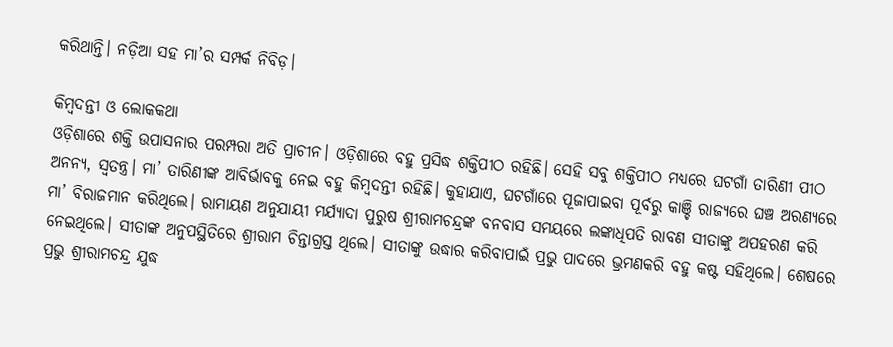କରିଥାନ୍ତି। ନଡ଼ିଆ ସହ ମା’ର ସମ୍ପର୍କ ନିବିଡ଼।

କିମ୍ବଦନ୍ତୀ ଓ ଲୋକକଥା
ଓଡ଼ିଶାରେ ଶକ୍ତି ଉପାସନାର ପରମ୍ପରା ଅତି ପ୍ରାଚୀନ। ଓଡ଼ିଶାରେ ବହୁ ପ୍ରସିଦ୍ଧ ଶକ୍ତିପୀଠ ରହିଛି। ସେହି ସବୁ ଶକ୍ତିପୀଠ ମଧ୍ୟରେ ଘଟଗାଁ ତାରିଣୀ ପୀଠ ଅନନ୍ୟ, ସ୍ୱତନ୍ତ୍ର। ମା’ ତାରିଣୀଙ୍କ ଆବିର୍ଭାବକୁ ନେଇ ବହୁ କିମ୍ବଦନ୍ତୀ ରହିଛି। କୁହାଯାଏ, ଘଟଗାଁରେ ପୂଜାପାଇବା ପୂର୍ବରୁ କାଞ୍ଚି ରାଜ୍ୟରେ ଘଞ୍ଚ ଅରଣ୍ୟରେ ମା’ ବିରାଜମାନ କରିଥିଲେ। ରାମାୟଣ ଅନୁଯାୟୀ ମର୍ଯ୍ୟାଦା ପୁରୁଷ ଶ୍ରୀରାମଚନ୍ଦ୍ରଙ୍କ ବନବାସ ସମୟରେ ଲଙ୍କାଧିପତି ରାବଣ ସୀତାଙ୍କୁ ଅପହରଣ କରି ନେଇଥିଲେ। ସୀତାଙ୍କ ଅନୁପସ୍ଥିତିରେ ଶ୍ରୀରାମ ଚିନ୍ତାଗ୍ରସ୍ତ ଥିଲେ। ସୀତାଙ୍କୁ ଉଦ୍ଧାର କରିବାପାଇଁ ପ୍ରଭୁ ପାଦରେ ଭ୍ରମଣକରି ବହୁ କଷ୍ଟ ସହିଥିଲେ। ଶେଷରେ ପ୍ରଭୁ ଶ୍ରୀରାମଚନ୍ଦ୍ର ଯୁଦ୍ଧ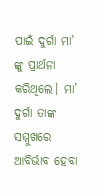ପାଇଁ ଦୁର୍ଗା ମା’ ଙ୍କୁ ପ୍ରାର୍ଥନା କରିଥିଲେ। ମା’ ଦୁର୍ଗା ତାଙ୍କ ସମ୍ମୁଖରେ ଆବିର୍ଭାବ ହେବା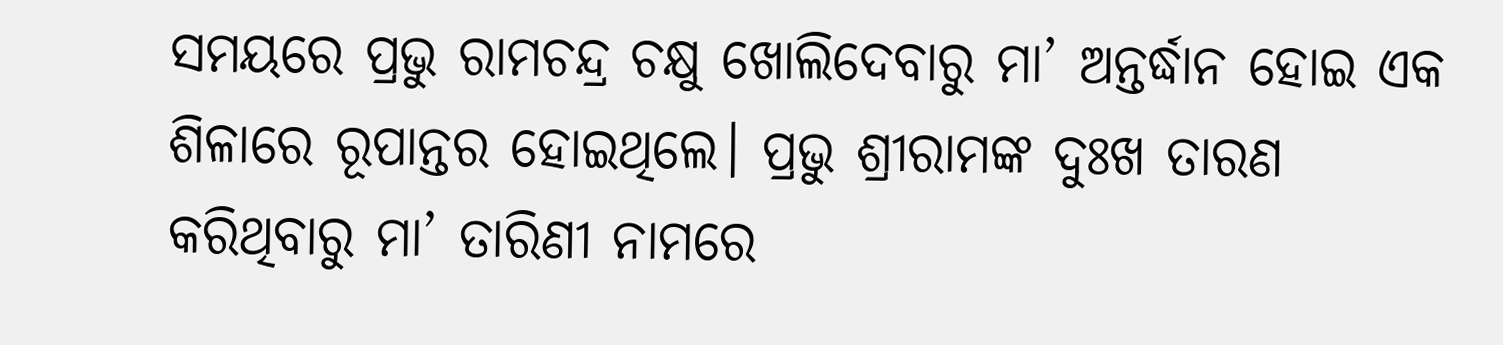ସମୟରେ ପ୍ରଭୁ ରାମଚନ୍ଦ୍ର ଚକ୍ଷୁ ଖୋଲିଦେବାରୁ ମା’ ଅନ୍ତର୍ଦ୍ଧାନ ହୋଇ ଏକ ଶିଳାରେ ରୂପାନ୍ତର ହୋଇଥିଲେ। ପ୍ରଭୁ ଶ୍ରୀରାମଙ୍କ ଦୁଃଖ ତାରଣ କରିଥିବାରୁ ମା’ ତାରିଣୀ ନାମରେ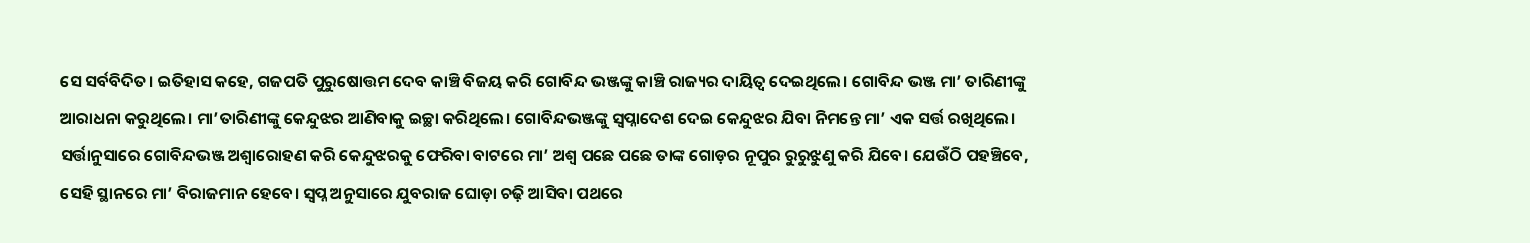ସେ ସର୍ବବିଦିତ। ଇତିହାସ କହେ, ଗଜପତି ପୁରୁଷୋତ୍ତମ ଦେବ କାଞ୍ଚି ବିଜୟ କରି ଗୋବିନ୍ଦ ଭଞ୍ଜଙ୍କୁ କାଞ୍ଚି ରାଜ୍ୟର ଦାୟିତ୍ୱ ଦେଇଥିଲେ। ଗୋବିନ୍ଦ ଭଞ୍ଜ ମା’ ତାରିଣୀଙ୍କୁ ଆରାଧନା କରୁଥିଲେ। ମା’ତାରିଣୀଙ୍କୁ କେନ୍ଦୁଝର ଆଣିବାକୁ ଇଚ୍ଛା କରିଥିଲେ। ଗୋବିନ୍ଦଭଞ୍ଜଙ୍କୁ ସ୍ବପ୍ନାଦେଶ ଦେଇ କେନ୍ଦୁଝର ଯିବା ନିମନ୍ତେ ମା’ ଏକ ସର୍ତ୍ତ ରଖିଥିଲେ। ସର୍ତ୍ତାନୁସାରେ ଗୋବିନ୍ଦଭଞ୍ଜ ଅଶ୍ବାରୋହଣ କରି କେନ୍ଦୁଝରକୁ ଫେରିବା ବାଟରେ ମା’ ଅଶ୍ବ ପଛେ ପଛେ ତାଙ୍କ ଗୋଡ଼ର ନୂପୁର ରୁରୁଝୁଣୁ କରି ଯିବେ। ଯେଉଁଠି ପହଞ୍ଚିବେ, ସେହି ସ୍ଥାନରେ ମା’ ବିରାଜମାନ ହେବେ। ସ୍ବପ୍ନ ଅନୁସାରେ ଯୁବରାଜ ଘୋଡ଼ା ଚଢ଼ି ଆସିବା ପଥରେ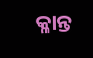କ୍ଳାନ୍ତ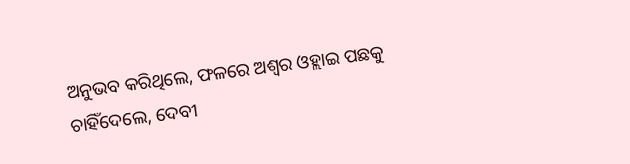ଅନୁଭବ କରିଥିଲେ, ଫଳରେ ଅଶ୍ବର ଓହ୍ଲାଇ ପଛକୁ ଚାହିଁଦେଲେ, ଦେବୀ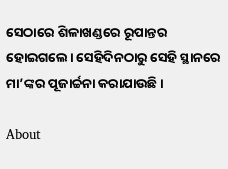ସେଠାରେ ଶିଳାଖଣ୍ଡରେ ରୂପାନ୍ତର ହୋଇଗଲେ। ସେହିଦିନଠାରୁ ସେହି ସ୍ଥାନରେ ମା’ଙ୍କର ପୂଜାର୍ଚ୍ଚନା କରାଯାଉଛି।

About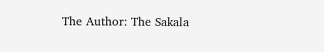The Author: The Sakala